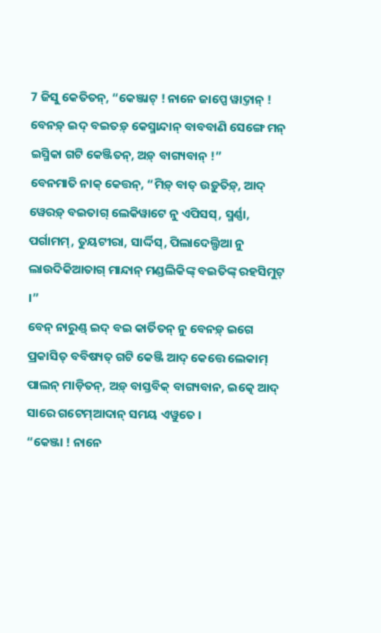7 ଜିସୁ କେତିତନ୍, “କେଞ୍ଜାଟ୍ ! ନାନେ ଜାପ୍ପେ ୱାଦ୍ତାନ୍ ! ବେନଡ଼୍ ଇଦ୍ ବଇତଡ଼୍ କେସ୍ମାନ୍ଦାନ୍ ବାବବାଣି ସେଙ୍ଗେ ମନ୍ ଇସ୍ମିକା ଗଟି କେଞ୍ଜିତନ୍, ଅଡ଼୍ ବାଗ୍ୟବାନ୍ !”
ବେନମାତି ନାକ୍ କେତ୍ତନ୍, “ମିଡ଼୍ ବାତ୍ ଉଡ଼ୁତିଡ଼୍, ଆଦ୍ ୱେରଡ଼୍ ବଇତାଗ୍ ଲେକିୱାଟେ ନୁ ଏପିସସ୍, ସ୍ମର୍ଣ୍ଣା, ପର୍ଗାମମ୍, ତୁୟଟୀରା, ସାର୍ଦ୍ଦିସ୍, ପିଲାଦେଲ୍ଫିଆ ନୁ ଲାଉଦିକିଆତାଗ୍ ମାନ୍ଦାନ୍ ମଣ୍ଡଲିକିଙ୍କ୍ ବଇତିଙ୍କ୍ ରହସିମୁଟ୍ ।”
ବେନ୍ ନାରୁଣ୍ଡ୍ ଇଦ୍ ବଇ କାର୍ତିତନ୍ ନୁ ବେନଡ଼୍ ଇଗେ ପ୍ରକାସିତ୍ ବବିଷ୍ୟତ୍ ଗଟି କେଞ୍ଜି ଆଦ୍ କେତ୍ତେ ଲେକାମ୍ ପାଲନ୍ ମାଡ଼ିତନ୍, ଅଡ଼୍ ବାସ୍ତବିକ୍ ବାଗ୍ୟବାନ, ଇତ୍କେ ଆଦ୍ ସାରେ ଗଟେମ୍ଆଦାନ୍ ସମୟ ଏୱୁତେ ।
“କେଞ୍ଜା ! ନାନେ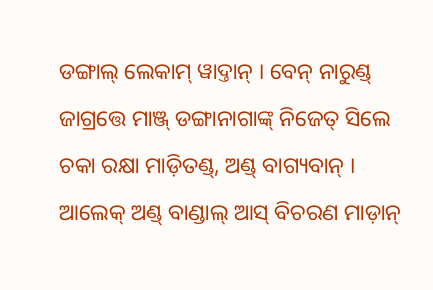ଡଙ୍ଗାଲ୍ ଲେକାମ୍ ୱାଦ୍ତାନ୍ । ବେନ୍ ନାରୁଣ୍ଡ୍ ଜାଗ୍ରତ୍ତେ ମାଞ୍ଜ୍ ଡଙ୍ଗାନାଗାଙ୍କ୍ ନିଜେତ୍ ସିଲେ ଚକା ରକ୍ଷା ମାଡ଼ିତଣ୍ଡ୍, ଅଣ୍ଡ୍ ବାଗ୍ୟବାନ୍ । ଆଲେକ୍ ଅଣ୍ଡ୍ ବାଣ୍ଡାଲ୍ ଆସ୍ ବିଚରଣ ମାଡ଼ାନ୍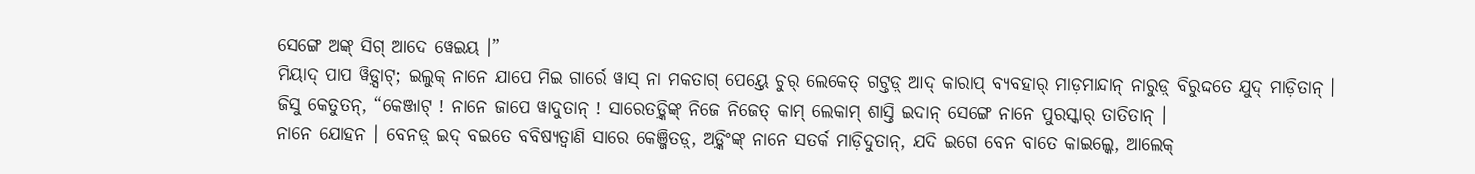ସେଙ୍ଗେ ଅଙ୍କ୍ ସିଗ୍ ଆଦେ ୱେଇୟ ।”
ମିୟାଦ୍ ପାପ ୱିଡ଼୍ସାଟ୍; ଇଲୁକ୍ ନାନେ ଯାପେ ମିଇ ଗାର୍ରେ ୱାସ୍ ନା ମକତାଗ୍ ପେୟ୍ତେ ଚୁର୍ ଲେକେତ୍ ଗଟ୍ତଡ଼୍ ଆଦ୍ କାରାପ୍ ବ୍ୟବହାର୍ ମାଡ଼ମାନ୍ଦାନ୍ ନାରୁଡ଼୍ ବିରୁଦ୍ଦତେ ଯୁଦ୍ ମାଡ଼ିତାନ୍ ।
ଜିସୁ କେତୁତନ୍, “କେଞ୍ଜାଟ୍ ! ନାନେ ଜାପେ ୱାଦୁତାନ୍ ! ସାରେତଡ଼୍କିଙ୍କ୍ ନିଜେ ନିଜେତ୍ କାମ୍ ଲେକାମ୍ ଶାସ୍ତି ଇଦାନ୍ ସେଙ୍ଗେ ନାନେ ପୁରସ୍କାର୍ ତାତିତାନ୍ ।
ନାନେ ଯୋହନ । ବେନଡ଼୍ ଇଦ୍ ବଇତେ ବବିଷ୍ୟତ୍ବାଣି ସାରେ କେଞ୍ଜିତଡ଼୍, ଅଡ଼୍କିଂଙ୍କ୍ ନାନେ ସତର୍କ ମାଡ଼ିଦୁତାନ୍, ଯଦି ଇଗେ ବେନ ବାତେ କାଇଲ୍କେ, ଆଲେକ୍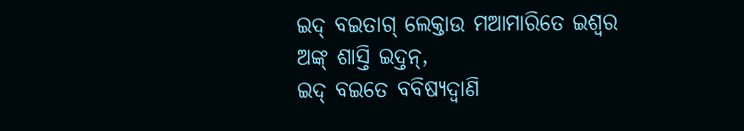ଇଦ୍ ବଇତାଗ୍ ଲେକ୍ତାଉ ମଆମାରିତେ ଇଶ୍ୱର ଅଙ୍କ୍ ଶାସ୍ତି ଇଦ୍ତନ୍,
ଇଦ୍ ବଇତେ ବବିଷ୍ୟଦ୍ବାଣି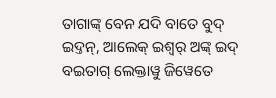ତାଗାଙ୍କ୍ ବେନ ଯଦି ବାତେ ବୁଦ୍ ଇଦ୍ତନ୍, ଆଲେକ୍ ଇଶ୍ୱର୍ ଅଙ୍କ୍ ଇଦ୍ ବଇତାଗ୍ ଲେକ୍ତାୱୁ ଜିୱେତେ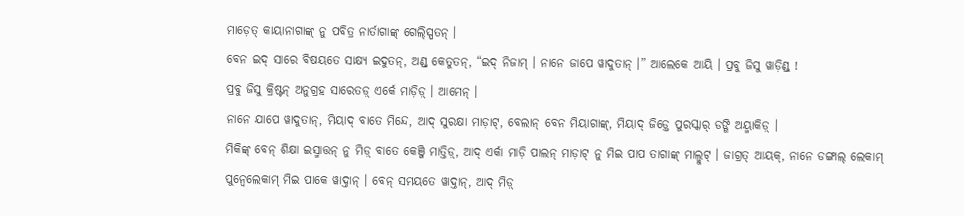ମାଡ଼େତ୍ କାୟାନାଗାଙ୍କ୍ ନୁ ପବିତ୍ର ନାର୍ତାଗାଙ୍କ୍ ଗେଲ୍ସ୍ପିତନ୍ ।
ବେନ ଇଦ୍ ସାରେ ବିଷୟତେ ସାକ୍ଷ୍ୟ ଇଦୁତନ୍, ଅଣ୍ଡ୍ କେତୁତନ୍, “ଇଦ୍ ନିଜାମ୍ । ନାନେ ଜାପେ ୱାଦୁତାନ୍ ।” ଆଲେକେ ଆୟି । ପ୍ରବୁ ଜିସୁ ୱାଡ଼ିଣ୍ଡ୍ !
ପ୍ରବୁ ଜିସୁ କ୍ରିଷ୍ଟନ୍ ଅନୁଗ୍ରହ ସାରେତଡ଼୍ ଏର୍କେ ମାଡ଼ିଡ଼୍ । ଆମେନ୍ ।
ନାନେ ଯାପେ ୱାଦୁତାନ୍, ମିୟାଦ୍ ବାତେ ମିନ୍ଦେ, ଆଦ୍ ସୁରକ୍ଷା ମାଡ଼ାଟ୍, ବେଲାନ୍ ବେନ ମିୟାଗାଙ୍କ୍, ମିୟାଦ୍ ଜିଡ଼୍ତେ ପୁରସ୍କାର୍ ଡଙ୍ଗି ଅୟ୍ମାକିଡ଼୍ ।
ମିକିଙ୍କ୍ ବେନ୍ ଶିକ୍ଷା ଇସ୍ମାତ୍ତନ୍ ନୁ ମିଡ଼୍ ବାତେ କେଞ୍ଜି ମାତ୍ତିଡ଼୍, ଆଦ୍ ଏର୍କା ମାଡ଼ି ପାଲନ୍ ମାଡ଼ାଟ୍ ନୁ ମିଇ ପାପ ତାଗାଙ୍କ୍ ମାଲ୍ମୁଟ୍ । ଜାଗ୍ରତ୍ ଆୟକ୍, ନାନେ ଡଙ୍ଗାଲ୍ ଲେକାମ୍ ପୁନ୍ୱେଲେକାମ୍ ମିଇ ପାକେ ୱାଦ୍ତାନ୍ । ବେନ୍ ସମୟତେ ୱାଦ୍ତାନ୍, ଆଦ୍ ମିଡ଼୍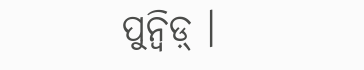ପୁନ୍ୱିଡ଼୍ ।